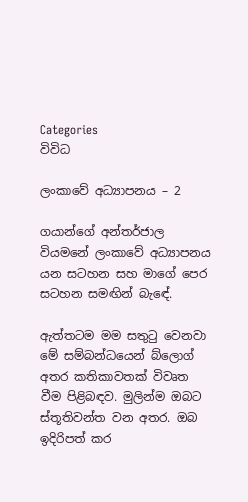Categories
විවිධ

ලංකාවේ අධ්‍යාපනය – 2

ගයාන්ගේ අන්තර්ජාල වියමනේ ලංකාවේ අධ්‍යාපනය යන සටහන සහ මාගේ පෙර සටහන සමඟින් බැඳේ.

ඇත්තටම මම සතුටු වෙනවා මේ සම්බන්ධයෙන් බ්ලොග් අතර කතිකාවතක් විවෘත වීම පිළිබඳව. මුලින්ම ඔබට ස්තූතිවන්ත වන අතර. ඔබ ඉදිරිපත් කර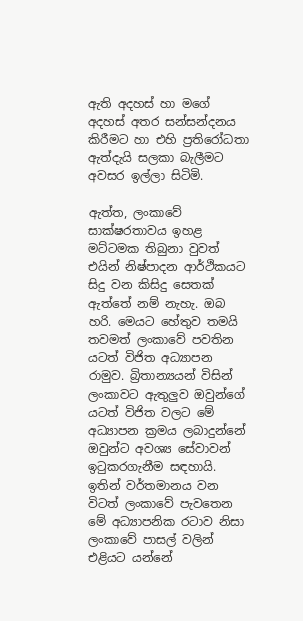ඇති අදහස් හා මගේ අදහස් අතර සන්සන්දනය කිරීමට හා එහි ප්‍රතිරෝධතා ඇත්දැයි සලකා බැලීමට අවසර ඉල්ලා සිටිමි.

ඇත්ත, ලංකාවේ සාක්ෂරතාවය ඉහළ මට්ටමක තිබුනා වුවත් එයින් නිෂ්පාදන ආර්ථිකයට සිදු වන කිසිදු සෙතක් ඇත්තේ නම් නැහැ. ඔබ හරි. මෙයට හේතුව තමයි තවමත් ලංකාවේ පවතින යටත් විජිත අධ්‍යාපන රාමුව. බ්‍රිතාන්‍යයන් විසින් ලංකාවට ඇතුලුව ඔවුන්ගේ යටත් විජිත වලට මේ අධ්‍යාපන ක්‍රමය ලබාදුන්නේ ඔවුන්‍ට අවශ්‍ය සේවාවන් ඉටුකරගැනීම සඳහායි. ඉතින් වර්තමානය වන විටත් ලංකාවේ පැවතෙන මේ අධ්‍යාපනික රටාව නිසා ලංකාවේ පාසල් වලින් එළියට යන්නේ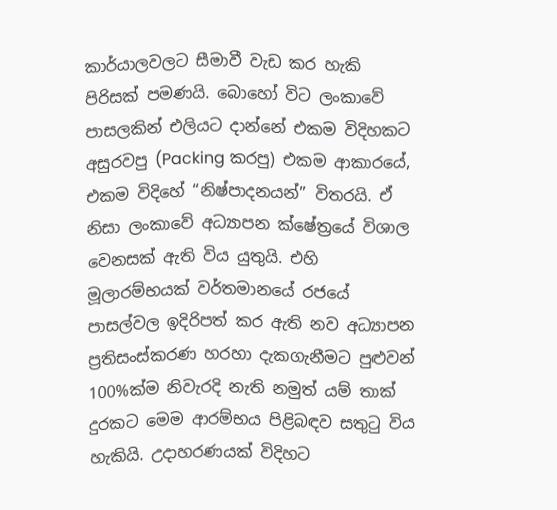කාර්යාලවලට සීමාවී වැඩ කර හැකි පිරිසක් පමණයි. බොහෝ විට ලංකාවේ පාසලකින් එලියට දාන්නේ එකම විදිහකට අසුරවපු (Packing කරපු) එකම ආකාරයේ, එකම විදිහේ “නිෂ්පාදනයන්” විතරයි. ඒ නිසා ලංකාවේ අධ්‍යාපන ක්ෂේත්‍රයේ විශාල වෙනසක් ඇති විය යුතුයි. එහි මූලාරම්භයක් වර්තමානයේ රජයේ පාසල්වල ඉදිරිපත් කර ඇති නව අධ්‍යාපන ප්‍රතිසංස්කරණ හරහා දැකගැනීමට පුළුවන් 100%ක්ම නිවැරදි නැති නමුත් යම් තාක් දුරකට මෙම ආරම්භය පිළිබඳව සතුටු විය හැකියි. උදාහරණයක් විදිහට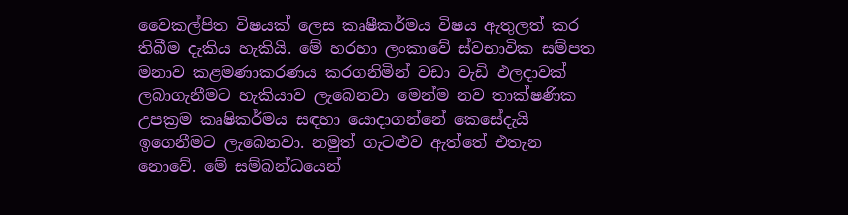වෛකල්පිත විෂයක් ලෙස කෘෂීකර්මය විෂය ඇතුලත් කර තිබීම දැකිය හැකියි. මේ හරහා ලංකාවේ ස්වභාවික සම්පත මනාව කළමණාකරණය කරගනිමින් වඩා වැඩි ඵලදාවක් ලබාගැනීමට හැකියාව ලැබෙනවා මෙන්ම නව තාක්ෂණික උපක්‍රම කෘෂිකර්මය සඳහා යොදාගන්නේ කෙසේදැයි ඉගෙනීමට ලැබෙනවා. නමුත් ගැටළුව ඇත්තේ එතැන නොවේ. මේ සම්බන්ධයෙන්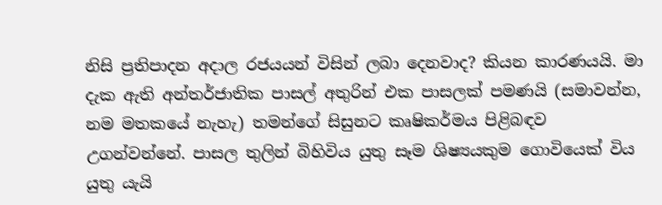නිසි ප්‍රතිපාදන අදාල රජයයන් විසින් ලබා දෙනවාද? කියන කාරණයයි. මා දැක ඇති අන්තර්ජාතික පාසල් අතුරින් එක පාසලක් පමණයි (සමාවන්න, නම මතකයේ නැහැ) තමන්ගේ සිසුනට කෘෂිකර්මය පිළිබඳව උගන්වන්නේ. පාසල තුලින් බිහිවිය යුතු සෑම ශිෂ්‍යයකුම ගොවියෙක් විය යුතු යැයි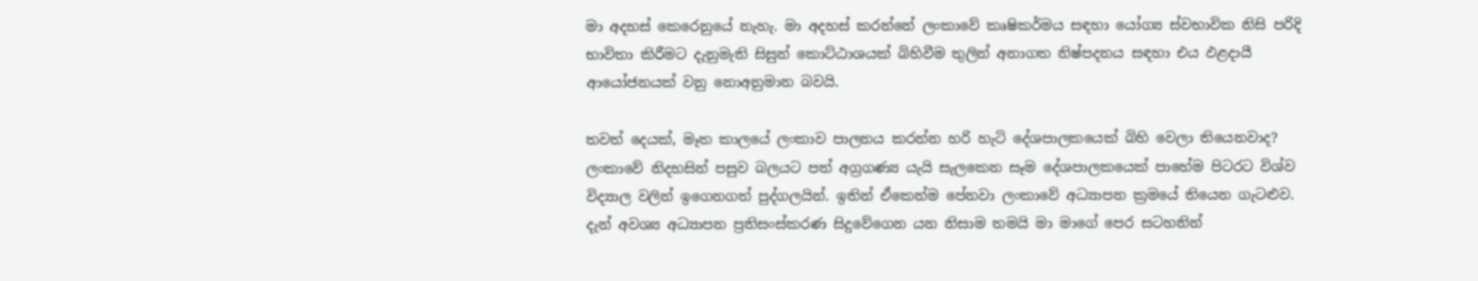මා අදහස් කෙරෙනුයේ නැහැ. මා අදහස් කරන්නේ ලංකාවේ කෘෂිකර්මය සඳහා යෝග්‍ය ස්වභාවික නිසි පරිදි භාවිතා කිරීමට දැනුමැති සිසුන් කොට්ඨාශයක් බිහිවීම තුලින් අනාගත නිෂ්පදනය සඳහා එය ඵළදායී ආයෝජනයක් වනු නොඅනුමාන බවයි.

තවත් දෙයක්, මෑත කාලයේ ලංකාව පාලනය කරන්න හරි හැටි දේශපාලකයෙක් බිහි වෙලා තියෙනවාද? ලංකාවේ නිදහසින් පසුව බලයට පත් අග්‍රගණ්‍ය යැයි සැලකෙන සෑම දේශපාලකයෙක් පා‍හේම පිටරට විශ්ව විද්‍යාල වලින් ඉගෙනගත් පුද්ගලයින්. ඉතින් ඒකෙන්ම පේනවා ලංකාවේ අධ්‍යාපන ක්‍රමයේ තියෙන ගැටළුව. දැන් අවශ්‍ය අධ්‍යාපන ප්‍රතිසංස්කරණ සිදුවේගෙන යන නිසාම තමයි මා මාගේ පෙර සටහනින්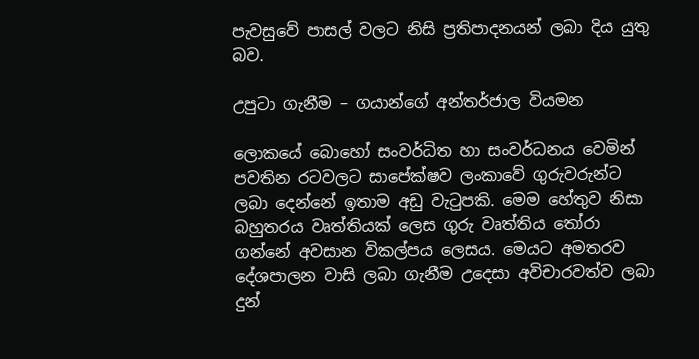පැවසු‍වේ පාසල් වලට නිසි ප්‍රතිපාදනයන් ලබා දිය යුතු බව.

උපුටා ගැනීම – ගයාන්ගේ අන්තර්ජාල වියමන

ලොකයේ බොහෝ සංවර්ධිත හා සංවර්ධනය වෙමින් පවතින රටවල‍ට සාපේක්ෂව ලංකාවේ ගුරුවරුන්ට ලබා දෙන්නේ ඉතාම අඩු වැටුපකි. මෙම හේතුව නිසා බහුතරය වෘත්තියක් ලෙස ගුරු වෘත්තිය තෝරා ගන්නේ අවසාන විකල්පය ‍ලෙසය. මෙයට අමතරව දේශපාලන වාසි ලබා ගැනීම උදෙසා අවිචාරවත්ව ලබා දුන්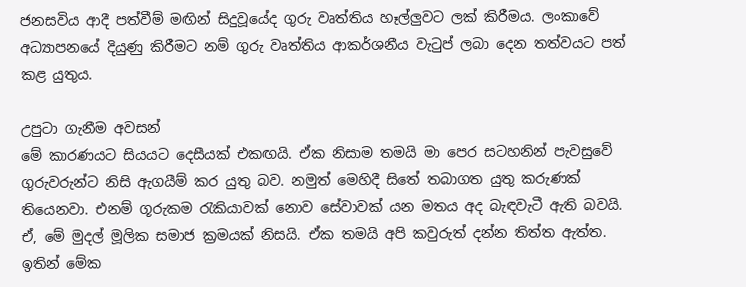ජනසවිය ‍‍‍‍‍‍‍‍‍‍‍‍‍‍‍‍‍‍‍‍‍‍‍‍ආදී පත්වීම් මඟින් සිදුවූයේද ගුරු වෘත්තිය හෑල්ලුවට ලක් කිරීමය. ලංකාවේ අධ්‍යාපනයේ දියුණු කිරීමට නම් ගුරු වෘත්තිය ‍‍ආකර්ශනීය වැටුප් ල‍බා දෙන තත්ව‍යට පත් කළ යුතුය.

උපුටා ගැනීම අවසන්
මේ කාරණයට සියයට දෙසීයක් එකඟයි. ඒක නිසාම තමයි මා පෙර සටහනින් පැවසුවේ ගුරුවරුන්ට නිසි ඇගයීම් කර යුතු බව. නමුත් මෙහිදී සිතේ තබාගත යුතු කරුණක් තියෙනවා. එනම් ගූරුකම රැකියාවක් නොව සේවාවක් යන මතය අද බැඳවැටී ඇති බවයි. ඒ, මේ මුදල් මූලික සමාජ ක්‍රමයක් නිසයි. ඒක තමයි අපි කවුරුත් දන්න තිත්ත ඇත්ත. ඉතින් මේක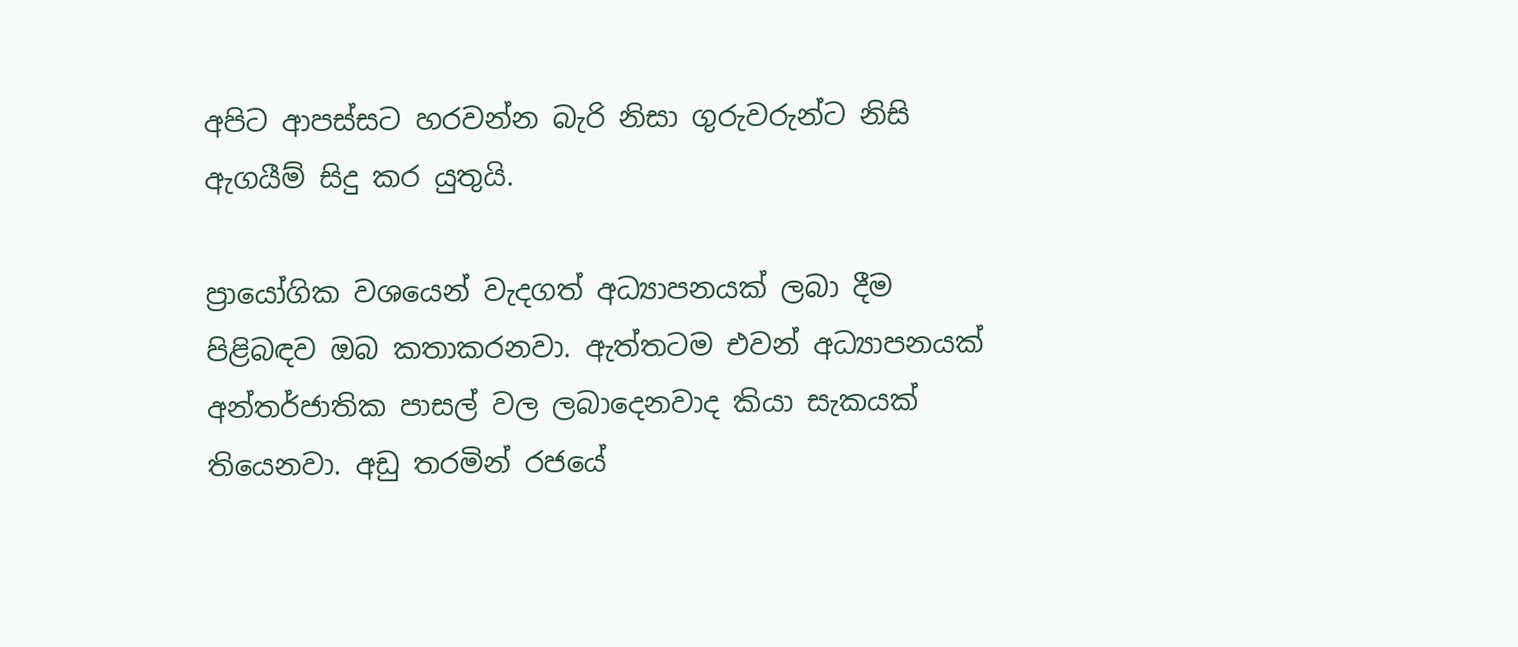අපිට ආපස්සට හරවන්න බැරි නිසා ගුරුවරුන්ට නිසි ඇගයීම් සිදු කර යුතුයි.

ප්‍රායෝගික වශයෙන් වැදගත් අධ්‍යාපනයක් ලබා දීම පිළිබඳව ඔබ කතාකරනවා. ඇත්තටම එවන් අධ්‍යාපනයක් අන්තර්ජාතික පාසල් වල ලබාදෙනවාද කියා සැකයක් තියෙනවා. අඩු තරමින් රජයේ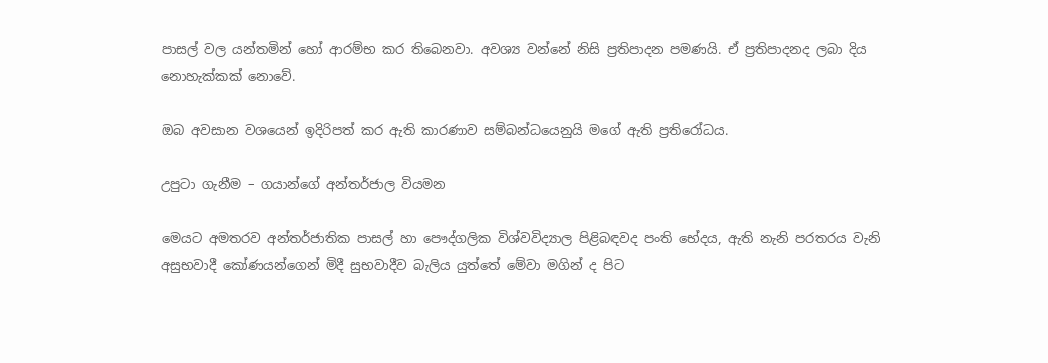පාසල් වල යන්තමින් හෝ ආරම්භ කර තිබෙනවා. අවශ්‍ය වන්නේ නිසි ප්‍රතිපාදන පමණයි. ඒ ප්‍රතිපාදනද ලබා දිය නොහැක්කක් නොවේ.

ඔබ අවසාන වශයෙන් ඉදිරිපත් කර ඇති කාරණාව සම්බන්ධයෙනුයි මගේ ඇති ප්‍රතිරෝධය.

උපුටා ගැනීම – ගයාන්ගේ අන්තර්ජාල වියමන

මෙයට අමතරව අන්තර්ජාතික පාසල් හා පෞද්ගලික විශ්වවිද්‍යාල පිළිබඳවද පංති භේ‍දය, ඇති නැනි පරතර‍ය වැනි අසුභවාදී කෝණයන්ගෙන් මි‍දී සුභවාදීව බැලිය යුත්තේ මේවා මගින් ද පිට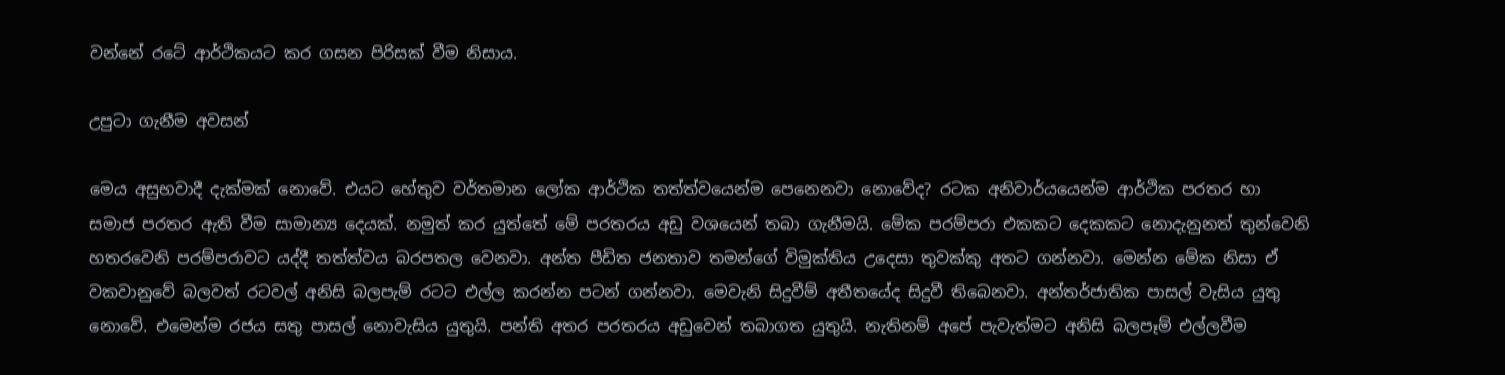වන්නේ රටේ ආර්ථිකයට කර ගසන පිරිසක් වීම නිසාය.

උපුටා ගැනීම අවසන්

මෙය අසුභවාදී දැක්මක් නොවේ. එයට හේතුව වර්තමාන ලෝක ආර්ථික තත්ත්වයෙන්ම පෙනෙනවා නොවේද? රටක අනිවාර්යයෙන්ම ආර්ථික පරතර හා සමාජ පරතර ඇති වීම සාමාන්‍ය දෙයක්. නමුත් කර යුත්තේ මේ පරතරය අඩු වශයෙන් තබා ගැනීමයි. මේක පරම්පරා එකකට දෙකකට නොදැනුනත් තුන්වෙනි හතරවෙනි පරම්පරාවට යද්දී තත්ත්වය බරපතල වෙනවා. අන්ත පීඩිත ජනතාව තමන්ගේ විමුක්තිය උදෙසා තුවක්කු අතට ගන්නවා. මෙන්න මේක නිසා ඒ වකවානුවේ බලවත් රටවල් අනිසි බලපැම් රටට එල්ල කරන්න පටන් ගන්නවා. මෙවැනි සිදුවීම් අතීතයේද සිදුවී තිබෙනවා. අන්තර්ජාතික පාසල් වැසිය යුතු නොවේ. එමෙන්ම රජය සතු පාසල් නොවැසිය යුතුයි. පන්ති අතර පරතරය අඩුවෙන් තබාගත යුතුයි. නැතිනම් අපේ පැවැත්මට අනිසි බලපෑම් එල්ලවීම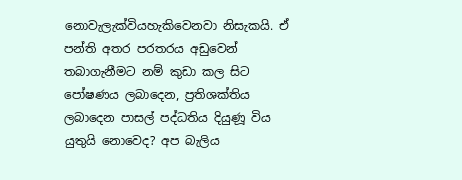නොවැලැක්වියහැකිවෙනවා නිසැකයි. ඒ පන්ති අතර පරතරය අඩුවෙන් තබාගැනීමට නම් කුඩා කල සිට පෝෂණය ලබාදෙන, ප්‍රතිශක්තිය ලබාදෙන පාසල් පද්ධතිය දියුණූ විය යුතුයි නොවෙද? අප බැලිය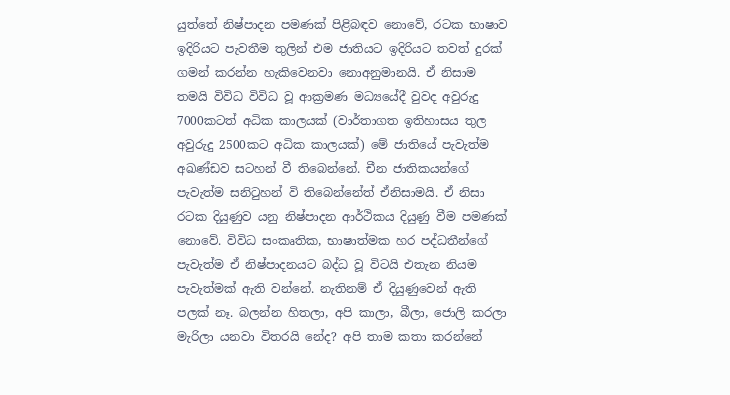යුත්තේ නිෂ්පාදන පමණක් පිළිබඳව නොවේ, රටක භාෂාව ඉදිරියට පැවතීම තුලින් එම ජාතියට ඉදිරියට තවත් දුරක් ගමන් කරන්න හැකිවෙනවා නොඅනුමානයි. ඒ නිසාම තමයි විවිධ විවිධ වූ ආක්‍රමණ මධ්‍යයේදී වුවද අවුරුදු 7000කටත් අධික කාලයක් (වාර්තාගත ඉතිහාසය තුල අවුරුදු 2500කට අධික කාලයක්) මේ ජාතියේ පැවැත්ම අඛණ්ඩව සටහන් වී තිබෙන්නේ. චීන ජාතිකයන්ගේ පැවැත්ම සනිටුහන් වි තිබෙන්නේත් ඒනිසාමයි. ඒ නිසා රටක දියුණුව යනු නිෂ්පාදන ආර්ථිකය දියුණු වීම පමණක් නොවේ. විවිධ සංකෘතික, භාෂාත්මක හර පද්ධතීන්ගේ පැවැත්ම ඒ නිෂ්පාදනයට බද්ධ වූ විටයි එතැන නියම පැවැත්මක් ඇති වන්නේ. නැතිනම් ඒ දියුණුවෙන් ඇති පලක් නෑ. බලන්න හිතලා, අපි කාලා, බීලා, ජොලි කරලා මැරිලා යනවා විතරයි නේද? අපි තාම කතා කරන්නේ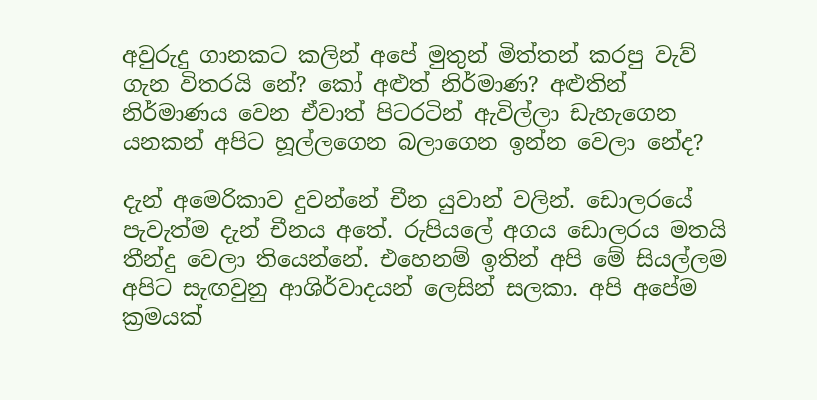අවුරුදු ගානකට කලින් අපේ මුතුන් මිත්තන් කරපු වැව් ගැන විතරයි නේ? කෝ අළුත් නිර්මාණ? අළුතින් නිර්මාණය වෙන ඒවාත් පිටර‍ටින් ඇවිල්ලා ඩැහැගෙන යනකන් අපිට හූල්ලගෙන බලාගෙන ඉන්න වෙලා නේද?

දැන් අමෙරිකාව දුවන්නේ චීන යුවාන් වලින්. ඩොලරයේ පැවැත්ම දැන් චීනය අතේ. රුපියලේ අගය ඩොලරය මතයි තීන්දු වෙලා තියෙන්නේ. එහෙනම් ඉතින් අපි මේ සියල්ලම අපිට සැඟවුනු ආශිර්වාදයන් ලෙසින් සලකා. අපි අපේම ක්‍රමයක්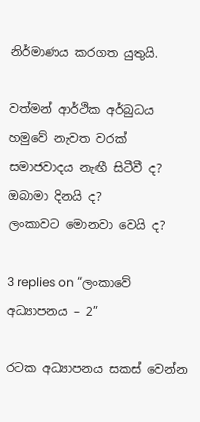නිර්මාණය කරගත යුතුයි.

වත්මන් ආර්ථික අර්බුධය හමුවේ නැවත වරක් සමාජවාදය නැඟී සිටීවී ද?
ඔබාමා දිනයි ද?
ලංකාවට මොනවා වෙයි ද?

3 replies on “ලංකාවේ අධ්‍යාපනය – 2”

රටක අධ්‍යාපනය සකස් වෙන්න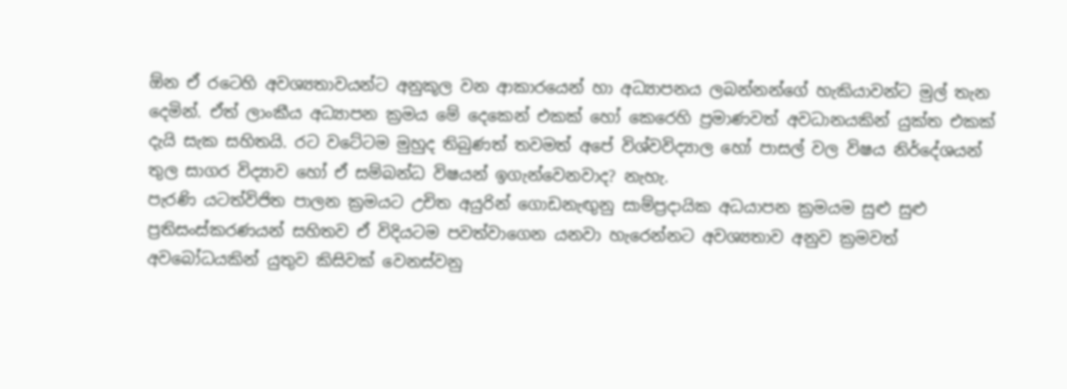ඕන ඒ රටෙහි අවශ්‍යතාවයන්ට අනුකූල වන ආකාරයෙන් හා අධ්‍යාපනය ලබන්නන්ගේ හැකියාවන්ට මුල් තැන දෙමින්. ඒත් ලාංකීය අධ්‍යාපන ක්‍රමය මේ දෙකෙන් එකක් හෝ කෙරෙහි ප්‍රමාණවත් අවධානයකින් යුක්ත එකක් දැයි සැක සහිතයි. රට වටේටම මුහුද තිබුණත් තවමත් අපේ විශ්වවිද්‍යාල හෝ පාසල් වල විෂය නිර්දේශයන් තුල සාගර විද්‍යාව හෝ ඒ සම්බන්ධ විෂයන් ඉගැන්වෙනවාද? නැහැ.
පැරණි යටත්විජිත පාලන ක්‍රමයට උචිත අයුරින් ගොඩනැඟුනු සාම්ප්‍රදායික අධයාපන ක්‍රමයම සුළු සුළු ප්‍රතිසංස්කරණයන් සහිතව ඒ විදියටම පවත්වාගෙන යනවා හැරෙන්නට අවශ්‍යතාව අනුව ක්‍රමවත් අවබෝධයකින් යුතුව කිසිවක් වෙනස්වනු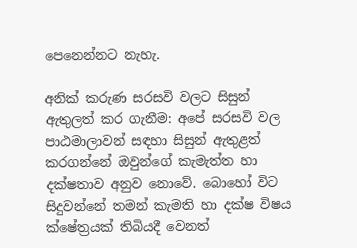පෙනෙන්නට නැහැ.

අනික් කරුණ සරසවි වලට සිසුන් ඇතුලත් කර ගැනීම: අපේ සරසවි වල පාඨමාලාවන් සඳහා සිසුන් ඇතුළත් කරගන්නේ ඔවුන්ගේ කැමැත්ත හා දක්ෂතාව අනුව නොවේ. බොහෝ විට සිදුවන්නේ තමන් කැමති හා දක්ෂ විෂය ක්ෂේත්‍රයක් තිබියදී වෙනත්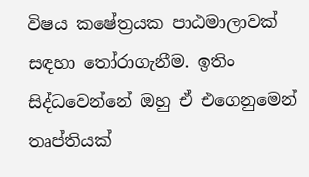විෂය කෂේත්‍රයක පාඨමාලාවක් සඳහා තෝරාගැනීම. ඉතිං සිද්ධවෙන්නේ ඔහු ඒ එගෙනුමෙන් තෘප්තියක්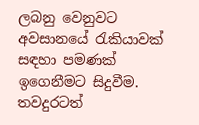ලබනු වෙනුවට අවසානයේ රැකියාවක් සඳහා පමණක් ඉගෙනීමට සිදුවීම. තවදුරටත්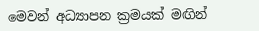මෙවන් අධ්‍යාපන ක්‍රමයක් මඟින්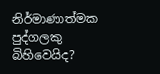නිර්මාණාත්මක පුද්ගලකු බිහිවෙයිද?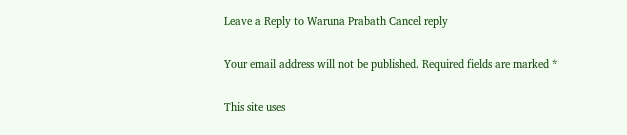Leave a Reply to Waruna Prabath Cancel reply

Your email address will not be published. Required fields are marked *

This site uses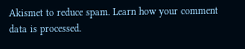Akismet to reduce spam. Learn how your comment data is processed.